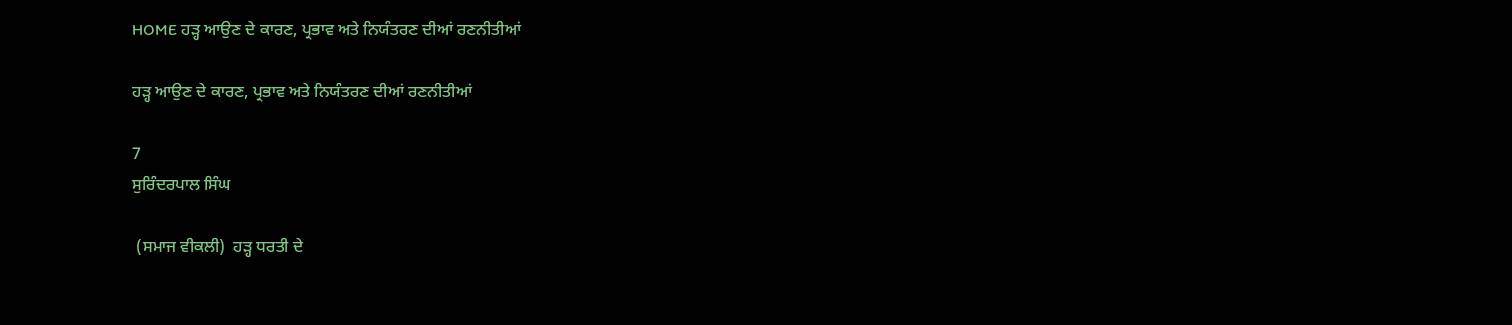HOME ਹੜ੍ਹ ਆਉਣ ਦੇ ਕਾਰਣ, ਪ੍ਰਭਾਵ ਅਤੇ ਨਿਯੰਤਰਣ ਦੀਆਂ ਰਣਨੀਤੀਆਂ

ਹੜ੍ਹ ਆਉਣ ਦੇ ਕਾਰਣ, ਪ੍ਰਭਾਵ ਅਤੇ ਨਿਯੰਤਰਣ ਦੀਆਂ ਰਣਨੀਤੀਆਂ

7
ਸੁਰਿੰਦਰਪਾਲ ਸਿੰਘ

 (ਸਮਾਜ ਵੀਕਲੀ)  ਹੜ੍ਹ ਧਰਤੀ ਦੇ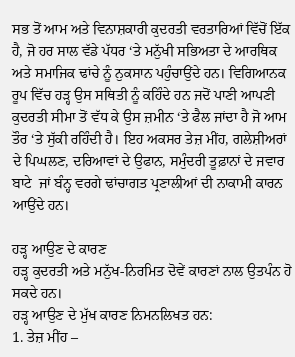ਸਭ ਤੋਂ ਆਮ ਅਤੇ ਵਿਨਾਸ਼ਕਾਰੀ ਕੁਦਰਤੀ ਵਰਤਾਰਿਆਂ ਵਿੱਚੋਂ ਇੱਕ ਹੈ, ਜੋ ਹਰ ਸਾਲ ਵੱਡੇ ਪੱਧਰ ‘ਤੇ ਮਨੁੱਖੀ ਸਭਿਅਤਾ ਦੇ ਆਰਥਿਕ ਅਤੇ ਸਮਾਜਿਕ ਢਾਂਚੇ ਨੂੰ ਨੁਕਸਾਨ ਪਹੁੰਚਾਉਂਦੇ ਹਨ। ਵਿਗਿਆਨਕ ਰੂਪ ਵਿੱਚ ਹੜ੍ਹ ਉਸ ਸਥਿਤੀ ਨੂੰ ਕਹਿੰਦੇ ਹਨ ਜਦੋਂ ਪਾਣੀ ਆਪਣੀ ਕੁਦਰਤੀ ਸੀਮਾ ਤੋਂ ਵੱਧ ਕੇ ਉਸ ਜ਼ਮੀਨ ‘ਤੇ ਫੈਲ ਜਾਂਦਾ ਹੈ ਜੋ ਆਮ ਤੌਰ ‘ਤੇ ਸੁੱਕੀ ਰਹਿੰਦੀ ਹੈ। ਇਹ ਅਕਸਰ ਤੇਜ਼ ਮੀਂਹ, ਗਲੇਸ਼ੀਅਰਾਂ ਦੇ ਪਿਘਲਣ, ਦਰਿਆਵਾਂ ਦੇ ਉਫਾਨ, ਸਮੁੰਦਰੀ ਤੂਫ਼ਾਨਾਂ ਦੇ ਜਵਾਰ ਬਾਟੇ  ਜਾਂ ਬੰਨ੍ਹ ਵਰਗੇ ਢਾਂਚਾਗਤ ਪ੍ਰਣਾਲੀਆਂ ਦੀ ਨਾਕਾਮੀ ਕਾਰਨ ਆਉਂਦੇ ਹਨ।

ਹੜ੍ਹ ਆਉਣ ਦੇ ਕਾਰਣ
ਹੜ੍ਹ ਕੁਦਰਤੀ ਅਤੇ ਮਨੁੱਖ-ਨਿਰਮਿਤ ਦੋਵੇਂ ਕਾਰਣਾਂ ਨਾਲ ਉਤਪੰਨ ਹੋ ਸਕਦੇ ਹਨ।
ਹੜ੍ਹ ਆਉਣ ਦੇ ਮੁੱਖ ਕਾਰਣ ਨਿਮਨਲਿਖਤ ਹਨ:
1. ਤੇਜ਼ ਮੀਂਹ –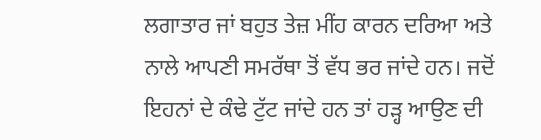ਲਗਾਤਾਰ ਜਾਂ ਬਹੁਤ ਤੇਜ਼ ਮੀਂਹ ਕਾਰਨ ਦਰਿਆ ਅਤੇ ਨਾਲੇ ਆਪਣੀ ਸਮਰੱਥਾ ਤੋਂ ਵੱਧ ਭਰ ਜਾਂਦੇ ਹਨ। ਜਦੋਂ ਇਹਨਾਂ ਦੇ ਕੰਢੇ ਟੁੱਟ ਜਾਂਦੇ ਹਨ ਤਾਂ ਹੜ੍ਹ ਆਉਣ ਦੀ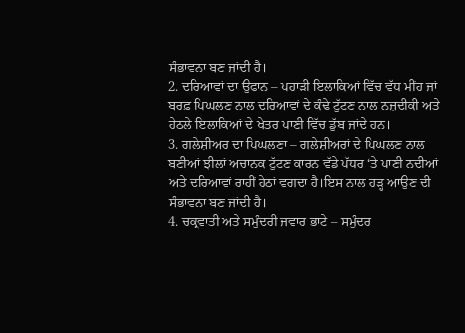ਸੰਭਾਵਨਾ ਬਣ ਜਾਂਦੀ ਹੈ।
2. ਦਰਿਆਵਾਂ ਦਾ ਉਫਾਨ – ਪਹਾੜੀ ਇਲਾਕਿਆਂ ਵਿੱਚ ਵੱਧ ਮੀਂਹ ਜਾਂ ਬਰਫ਼ ਪਿਘਲਣ ਨਾਲ ਦਰਿਆਵਾਂ ਦੇ ਕੰਢੇ ਟੁੱਟਣ ਨਾਲ ਨਜ਼ਦੀਕੀ ਅਤੇ ਹੇਠਲੇ ਇਲਾਕਿਆਂ ਦੇ ਖੇਤਰ ਪਾਣੀ ਵਿੱਚ ਡੁੱਬ ਜਾਂਦੇ ਹਨ।
3. ਗਲੇਸ਼ੀਅਰ ਦਾ ਪਿਘਲਣਾ – ਗਲੇਸ਼ੀਅਰਾਂ ਦੇ ਪਿਘਲਣ ਨਾਲ ਬਣੀਆਂ ਝੀਲਾਂ ਅਚਾਨਕ ਟੁੱਟਣ ਕਾਰਨ ਵੱਡੇ ਪੱਧਰ ‘ਤੇ ਪਾਣੀ ਨਦੀਆਂ ਅਤੇ ਦਰਿਆਵਾਂ ਰਾਹੀਂ ਹੇਠਾਂ ਵਗਦਾ ਹੈ।ਇਸ ਨਾਲ ਹੜ੍ਹ ਆਉਣ ਦੀ ਸੰਭਾਵਨਾ ਬਣ ਜਾਂਦੀ ਹੈ।
4. ਚਕ੍ਰਵਾਤੀ ਅਤੇ ਸਮੁੰਦਰੀ ਜਵਾਰ ਭਾਟੇ – ਸਮੁੰਦਰ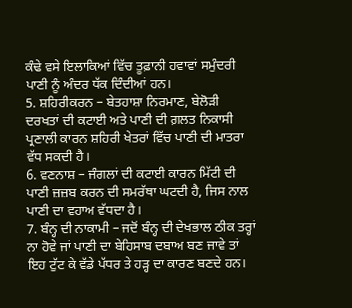ਕੰਢੇ ਵਸੇ ਇਲਾਕਿਆਂ ਵਿੱਚ ਤੂਫ਼ਾਨੀ ਹਵਾਵਾਂ ਸਮੁੰਦਰੀ ਪਾਣੀ ਨੂੰ ਅੰਦਰ ਧੱਕ ਦਿੰਦੀਆਂ ਹਨ।
5. ਸ਼ਹਿਰੀਕਰਨ – ਬੇਤਹਾਸ਼ਾ ਨਿਰਮਾਣ, ਬੇਲੋੜੀ ਦਰਖਤਾਂ ਦੀ ਕਟਾਈ ਅਤੇ ਪਾਣੀ ਦੀ ਗ਼ਲਤ ਨਿਕਾਸੀ ਪ੍ਰਣਾਲੀ ਕਾਰਨ ਸ਼ਹਿਰੀ ਖੇਤਰਾਂ ਵਿੱਚ ਪਾਣੀ ਦੀ ਮਾਤਰਾ ਵੱਧ ਸਕਦੀ ਹੈ।
6. ਵਣਨਾਸ਼ – ਜੰਗਲਾਂ ਦੀ ਕਟਾਈ ਕਾਰਨ ਮਿੱਟੀ ਦੀ ਪਾਣੀ ਜ਼ਜ਼ਬ ਕਰਨ ਦੀ ਸਮਰੱਥਾ ਘਟਦੀ ਹੈ, ਜਿਸ ਨਾਲ ਪਾਣੀ ਦਾ ਵਹਾਅ ਵੱਧਦਾ ਹੈ।
7. ਬੰਨ੍ਹ ਦੀ ਨਾਕਾਮੀ – ਜਦੋਂ ਬੰਨ੍ਹ ਦੀ ਦੇਖਭਾਲ ਠੀਕ ਤਰ੍ਹਾਂ ਨਾ ਹੋਵੇ ਜਾਂ ਪਾਣੀ ਦਾ ਬੇਹਿਸਾਬ ਦਬਾਅ ਬਣ ਜਾਵੇ ਤਾਂ ਇਹ ਟੁੱਟ ਕੇ ਵੱਡੇ ਪੱਧਰ ਤੇ ਹੜ੍ਹ ਦਾ ਕਾਰਣ ਬਣਦੇ ਹਨ।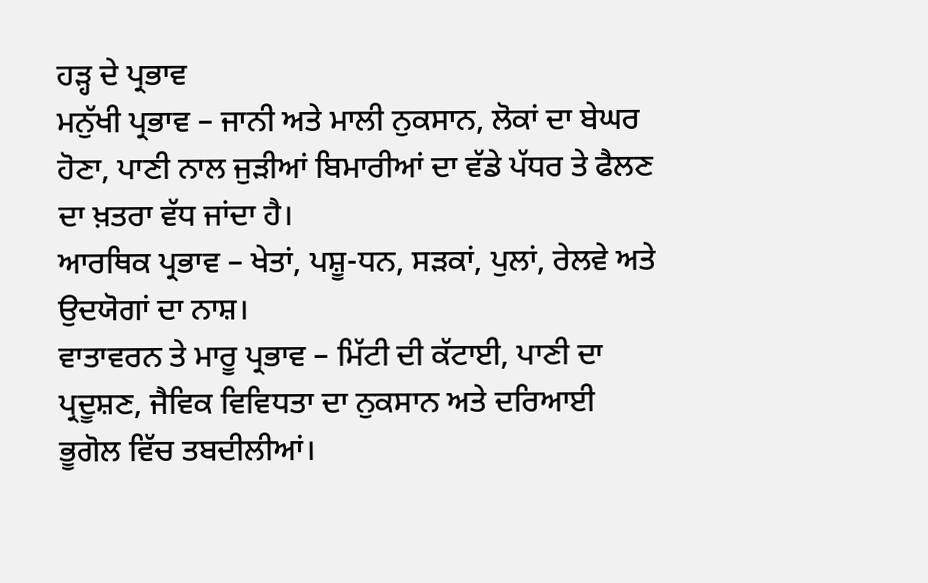ਹੜ੍ਹ ਦੇ ਪ੍ਰਭਾਵ
ਮਨੁੱਖੀ ਪ੍ਰਭਾਵ – ਜਾਨੀ ਅਤੇ ਮਾਲੀ ਨੁਕਸਾਨ, ਲੋਕਾਂ ਦਾ ਬੇਘਰ ਹੋਣਾ, ਪਾਣੀ ਨਾਲ ਜੁੜੀਆਂ ਬਿਮਾਰੀਆਂ ਦਾ ਵੱਡੇ ਪੱਧਰ ਤੇ ਫੈਲਣ‌ ਦਾ ਖ਼ਤਰਾ ਵੱਧ ਜਾਂਦਾ ਹੈ।
ਆਰਥਿਕ ਪ੍ਰਭਾਵ – ਖੇਤਾਂ, ਪਸ਼ੂ-ਧਨ, ਸੜਕਾਂ, ਪੁਲਾਂ, ਰੇਲਵੇ ਅਤੇ ਉਦਯੋਗਾਂ ਦਾ ਨਾਸ਼।
ਵਾਤਾਵਰਨ ਤੇ ਮਾਰੂ ਪ੍ਰਭਾਵ – ਮਿੱਟੀ ਦੀ ਕੱਟਾਈ, ਪਾਣੀ ਦਾ ਪ੍ਰਦੂਸ਼ਣ, ਜੈਵਿਕ ਵਿਵਿਧਤਾ ਦਾ ਨੁਕਸਾਨ ਅਤੇ ਦਰਿਆਈ ਭੂਗੋਲ ਵਿੱਚ ਤਬਦੀਲੀਆਂ।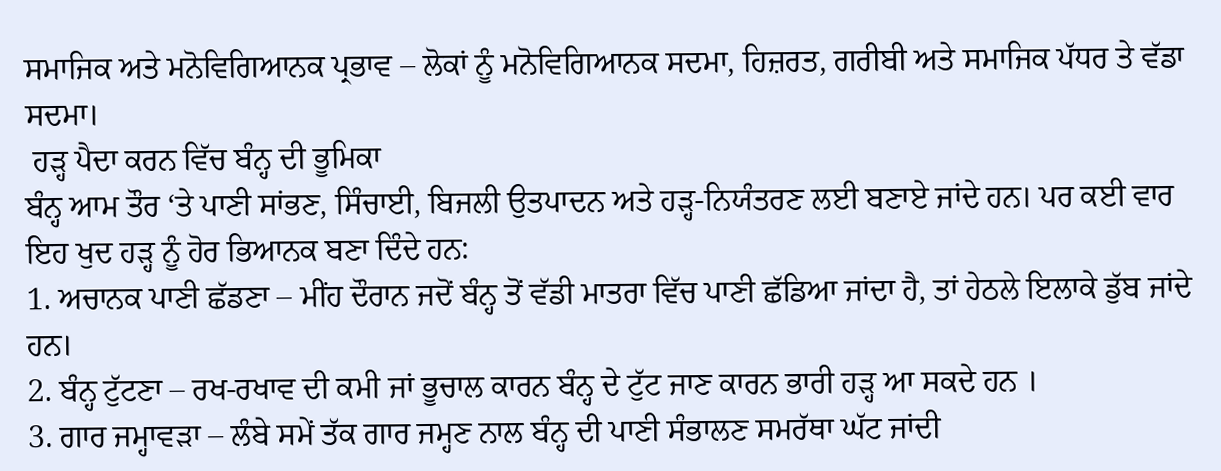ਸਮਾਜਿਕ ਅਤੇ ਮਨੋਵਿਗਿਆਨਕ ਪ੍ਰਭਾਵ – ਲੋਕਾਂ ਨੂੰ ਮਨੋਵਿਗਿਆਨਕ ਸਦਮਾ, ਹਿਜ਼ਰਤ, ਗਰੀਬੀ ਅਤੇ ਸਮਾਜਿਕ ਪੱਧਰ ਤੇ ਵੱਡਾ ਸਦਮਾ।
 ਹੜ੍ਹ ਪੈਦਾ ਕਰਨ ਵਿੱਚ ਬੰਨ੍ਹ ਦੀ ਭੂਮਿਕਾ
ਬੰਨ੍ਹ ਆਮ ਤੌਰ ‘ਤੇ ਪਾਣੀ ਸਾਂਭਣ, ਸਿੰਚਾਈ, ਬਿਜਲੀ ਉਤਪਾਦਨ ਅਤੇ ਹੜ੍ਹ-ਨਿਯੰਤਰਣ ਲਈ ਬਣਾਏ ਜਾਂਦੇ ਹਨ। ਪਰ ਕਈ ਵਾਰ ਇਹ ਖੁਦ ਹੜ੍ਹ ਨੂੰ ਹੋਰ ਭਿਆਨਕ ਬਣਾ ਦਿੰਦੇ ਹਨ:
1. ਅਚਾਨਕ ਪਾਣੀ ਛੱਡਣਾ – ਮੀਂਹ ਦੌਰਾਨ ਜਦੋਂ ਬੰਨ੍ਹ ਤੋਂ ਵੱਡੀ ਮਾਤਰਾ ਵਿੱਚ ਪਾਣੀ ਛੱਡਿਆ ਜਾਂਦਾ ਹੈ, ਤਾਂ ਹੇਠਲੇ ਇਲਾਕੇ ਡੁੱਬ ਜਾਂਦੇ ਹਨ।
2. ਬੰਨ੍ਹ ਟੁੱਟਣਾ – ਰਖ-ਰਖਾਵ ਦੀ ਕਮੀ ਜਾਂ ਭੂਚਾਲ ਕਾਰਨ ਬੰਨ੍ਹ ਦੇ ਟੁੱਟ ਜਾਣ ਕਾਰਨ ਭਾਰੀ ਹੜ੍ਹ ਆ ਸਕਦੇ ਹਨ ।
3. ਗਾਰ ਜਮ੍ਹਾਵੜਾ – ਲੰਬੇ ਸਮੇਂ ਤੱਕ ਗਾਰ ਜਮ੍ਹਣ ਨਾਲ ਬੰਨ੍ਹ ਦੀ ਪਾਣੀ ਸੰਭਾਲਣ ਸਮਰੱਥਾ ਘੱਟ ਜਾਂਦੀ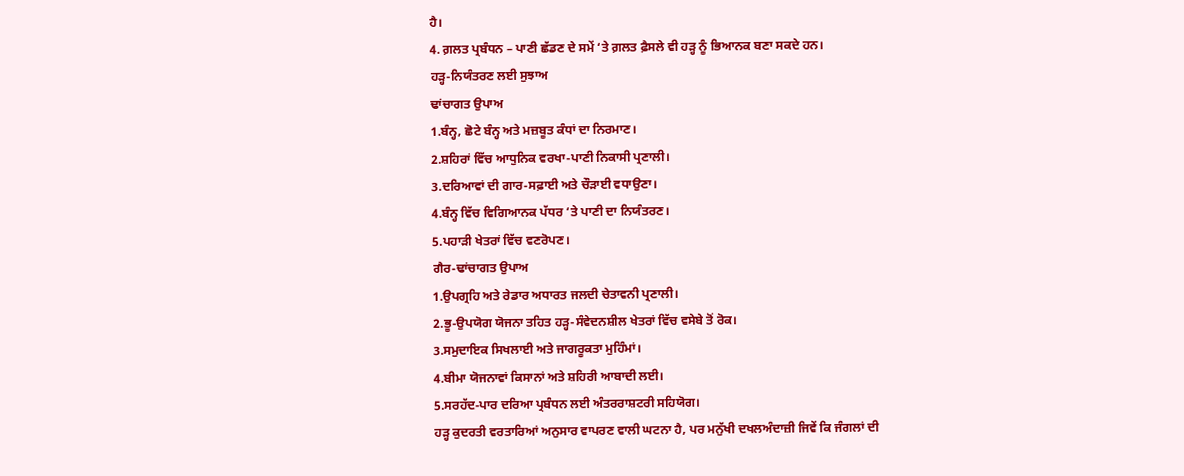ਹੈ।
4. ਗ਼ਲਤ ਪ੍ਰਬੰਧਨ – ਪਾਣੀ ਛੱਡਣ ਦੇ ਸਮੇਂ ‘ਤੇ ਗ਼ਲਤ ਫ਼ੈਸਲੇ ਵੀ ਹੜ੍ਹ ਨੂੰ ਭਿਆਨਕ ਬਣਾ ਸਕਦੇ ਹਨ।
ਹੜ੍ਹ-ਨਿਯੰਤਰਣ ਲਈ ਸੁਝਾਅ
ਢਾਂਚਾਗਤ ਉਪਾਅ
1.ਬੰਨ੍ਹ, ਛੋਟੇ ਬੰਨ੍ਹ ਅਤੇ ਮਜ਼ਬੂਤ ਕੰਧਾਂ ਦਾ ਨਿਰਮਾਣ।
2.ਸ਼ਹਿਰਾਂ ਵਿੱਚ ਆਧੁਨਿਕ ਵਰਖਾ-ਪਾਣੀ ਨਿਕਾਸੀ ਪ੍ਰਣਾਲੀ।
3.ਦਰਿਆਵਾਂ ਦੀ ਗਾਰ-ਸਫ਼ਾਈ ਅਤੇ ਚੌੜਾਈ ਵਧਾਉਣਾ।
4.ਬੰਨ੍ਹ ਵਿੱਚ ਵਿਗਿਆਨਕ ਪੱਧਰ ‘ਤੇ ਪਾਣੀ ਦਾ ਨਿਯੰਤਰਣ।
5.ਪਹਾੜੀ ਖੇਤਰਾਂ ਵਿੱਚ ਵਣਰੋਪਣ।
ਗੈਰ-ਢਾਂਚਾਗਤ ਉਪਾਅ
1.ਉਪਗ੍ਰਹਿ ਅਤੇ ਰੇਡਾਰ ਅਧਾਰਤ ਜਲਦੀ ਚੇਤਾਵਨੀ ਪ੍ਰਣਾਲੀ।
2.ਭੂ-ਉਪਯੋਗ ਯੋਜਨਾ ਤਹਿਤ ਹੜ੍ਹ-ਸੰਵੇਦਨਸ਼ੀਲ ਖੇਤਰਾਂ ਵਿੱਚ ਵਸੇਬੇ ਤੋਂ ਰੋਕ।
3.ਸਮੁਦਾਇਕ ਸਿਖਲਾਈ ਅਤੇ ਜਾਗਰੂਕਤਾ ਮੁਹਿੰਮਾਂ।
4.ਬੀਮਾ ਯੋਜਨਾਵਾਂ ਕਿਸਾਨਾਂ ਅਤੇ ਸ਼ਹਿਰੀ ਆਬਾਦੀ ਲਈ।
5.ਸਰਹੱਦ-ਪਾਰ ਦਰਿਆ ਪ੍ਰਬੰਧਨ ਲਈ ਅੰਤਰਰਾਸ਼ਟਰੀ ਸਹਿਯੋਗ।
ਹੜ੍ਹ ਕੁਦਰਤੀ ਵਰਤਾਰਿਆਂ ਅਨੁਸਾਰ ਵਾਪਰਣ ਵਾਲੀ ਘਟਨਾ ਹੈ, ਪਰ ਮਨੁੱਖੀ ਦਖਲਅੰਦਾਜ਼ੀ ਜਿਵੇਂ ਕਿ ਜੰਗਲਾਂ ਦੀ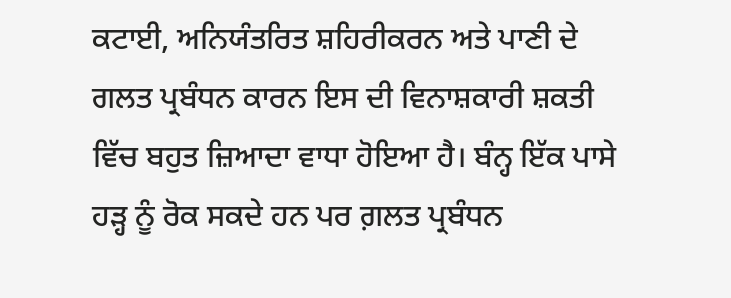ਕਟਾਈ, ਅਨਿਯੰਤਰਿਤ ਸ਼ਹਿਰੀਕਰਨ ਅਤੇ ਪਾਣੀ ਦੇ ਗਲਤ ਪ੍ਰਬੰਧਨ ਕਾਰਨ ਇਸ ਦੀ ਵਿਨਾਸ਼ਕਾਰੀ ਸ਼ਕਤੀ ਵਿੱਚ ਬਹੁਤ ਜ਼ਿਆਦਾ ਵਾਧਾ ਹੋਇਆ ਹੈ। ਬੰਨ੍ਹ ਇੱਕ ਪਾਸੇ ਹੜ੍ਹ ਨੂੰ ਰੋਕ ਸਕਦੇ ਹਨ ਪਰ ਗ਼ਲਤ ਪ੍ਰਬੰਧਨ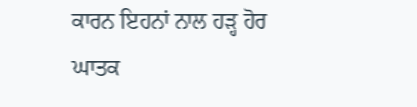ਕਾਰਨ ਇਹਨਾਂ ਨਾਲ ਹੜ੍ਹ ਹੋਰ ਘਾਤਕ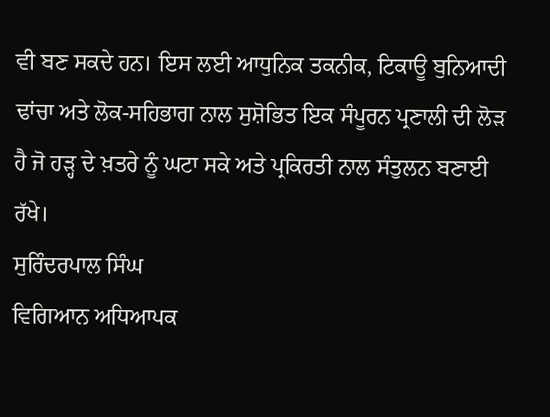ਵੀ ਬਣ ਸਕਦੇ ਹਨ। ਇਸ ਲਈ ਆਧੁਨਿਕ ਤਕਨੀਕ, ਟਿਕਾਊ ਬੁਨਿਆਦੀ ਢਾਂਚਾ ਅਤੇ ਲੋਕ-ਸਹਿਭਾਗ ਨਾਲ ਸੁਸ਼ੋਭਿਤ ਇਕ ਸੰਪੂਰਨ ਪ੍ਰਣਾਲੀ ਦੀ ਲੋੜ ਹੈ ਜੋ ਹੜ੍ਹ ਦੇ ਖ਼ਤਰੇ ਨੂੰ ਘਟਾ ਸਕੇ ਅਤੇ ਪ੍ਰਕਿਰਤੀ ਨਾਲ ਸੰਤੁਲਨ ਬਣਾਈ ਰੱਖੇ।
ਸੁਰਿੰਦਰਪਾਲ ਸਿੰਘ
ਵਿਗਿਆਨ ਅਧਿਆਪਕ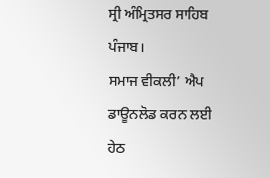ਸ੍ਰੀ ਅੰਮ੍ਰਿਤਸਰ ਸਾਹਿਬ  ਪੰਜਾਬ।
ਸਮਾਜ ਵੀਕਲੀ’ ਐਪ ਡਾਊਨਲੋਡ ਕਰਨ ਲਈ ਹੇਠ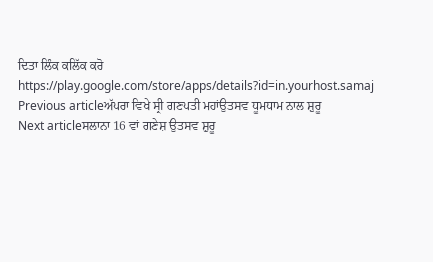ਦਿਤਾ ਲਿੰਕ ਕਲਿੱਕ ਕਰੋ
https://play.google.com/store/apps/details?id=in.yourhost.samaj
Previous articleਅੱਪਰਾ ਵਿਖੇ ਸ੍ਰੀ ਗਣਪਤੀ ਮਹਾਂਉਤਸਵ ਧੂਮਧਾਮ ਨਾਲ ਸ਼ੁਰੂ
Next articleਸਲਾਨਾ 16 ਵਾਂ ਗਣੇਸ਼ ਉਤਸਵ ਸ਼ੁਰੂ